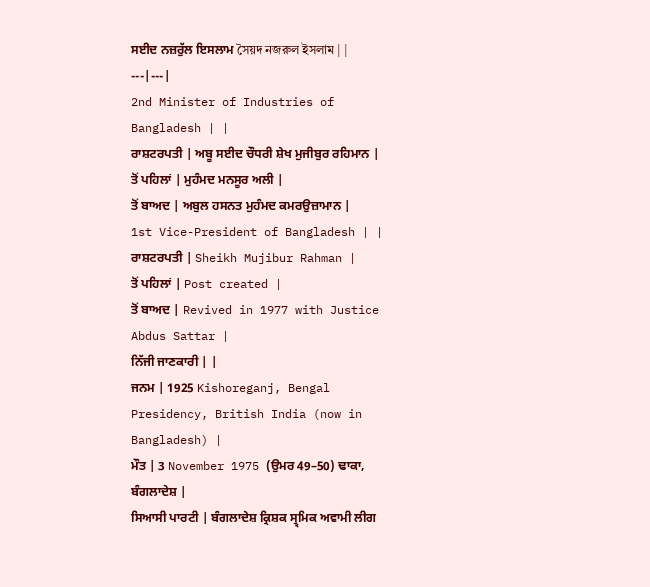ਸਈਦ ਨਜ਼ਰੁੱਲ ਇਸਲਾਮ সৈয়দ নজরুল ইসলাম | |
---|---|
2nd Minister of Industries of Bangladesh | |
ਰਾਸ਼ਟਰਪਤੀ | ਅਬੂ ਸਈਦ ਚੌਧਰੀ ਸ਼ੇਖ ਮੁਜੀਬੁਰ ਰਹਿਮਾਨ |
ਤੋਂ ਪਹਿਲਾਂ | ਮੁਹੰਮਦ ਮਨਸੂਰ ਅਲੀ |
ਤੋਂ ਬਾਅਦ | ਅਬੁਲ ਹਸਨਤ ਮੁਹੰਮਦ ਕਮਰਉਜ਼ਾਮਾਨ |
1st Vice-President of Bangladesh | |
ਰਾਸ਼ਟਰਪਤੀ | Sheikh Mujibur Rahman |
ਤੋਂ ਪਹਿਲਾਂ | Post created |
ਤੋਂ ਬਾਅਦ | Revived in 1977 with Justice Abdus Sattar |
ਨਿੱਜੀ ਜਾਣਕਾਰੀ | |
ਜਨਮ | 1925 Kishoreganj, Bengal Presidency, British India (now in Bangladesh) |
ਮੌਤ | 3 November 1975 (ਉਮਰ 49–50) ਢਾਕਾ, ਬੰਗਲਾਦੇਸ਼ |
ਸਿਆਸੀ ਪਾਰਟੀ | ਬੰਗਲਾਦੇਸ਼ ਕ੍ਰਿਸ਼ਕ ਸ੍ਰ੍ਮਿਕ ਅਵਾਮੀ ਲੀਗ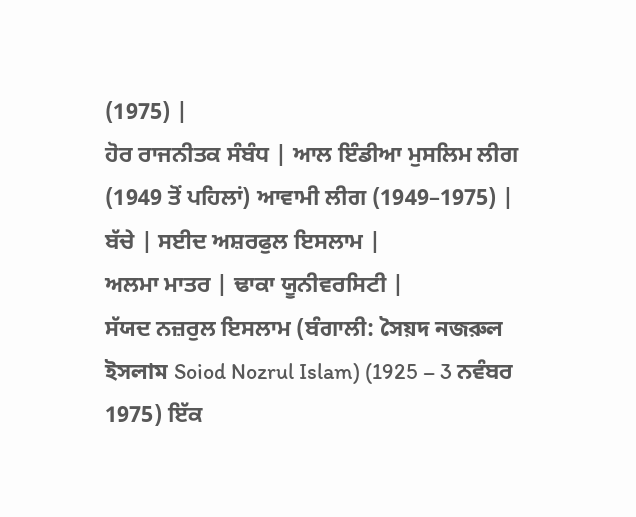(1975) |
ਹੋਰ ਰਾਜਨੀਤਕ ਸੰਬੰਧ | ਆਲ ਇੰਡੀਆ ਮੁਸਲਿਮ ਲੀਗ (1949 ਤੋਂ ਪਹਿਲਾਂ) ਆਵਾਮੀ ਲੀਗ (1949–1975) |
ਬੱਚੇ | ਸਈਦ ਅਸ਼ਰਫੁਲ ਇਸਲਾਮ |
ਅਲਮਾ ਮਾਤਰ | ਢਾਕਾ ਯੂਨੀਵਰਸਿਟੀ |
ਸੱਯਦ ਨਜ਼ਰੁਲ ਇਸਲਾਮ (ਬੰਗਾਲੀ: সৈয়দ নজরুল ইসলাম Soiod Nozrul Islam) (1925 – 3 ਨਵੰਬਰ 1975) ਇੱਕ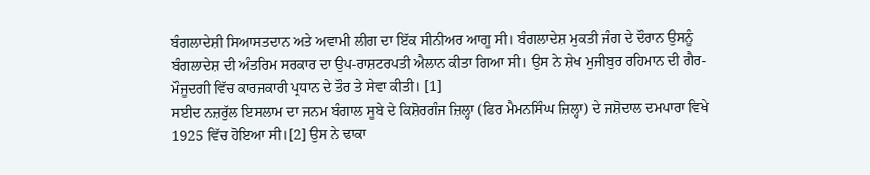ਬੰਗਲਾਦੇਸ਼ੀ ਸਿਆਸਤਦਾਨ ਅਤੇ ਅਵਾਮੀ ਲੀਗ ਦਾ ਇੱਕ ਸੀਨੀਅਰ ਆਗੂ ਸੀ। ਬੰਗਲਾਦੇਸ਼ ਮੁਕਤੀ ਜੰਗ ਦੇ ਦੌਰਾਨ ਉਸਨੂੰ ਬੰਗਲਾਦੇਸ਼ ਦੀ ਅੰਤਰਿਮ ਸਰਕਾਰ ਦਾ ਉਪ-ਰਾਸ਼ਟਰਪਤੀ ਐਲਾਨ ਕੀਤਾ ਗਿਆ ਸੀ। ਉਸ ਨੇ ਸ਼ੇਖ ਮੁਜੀਬੁਰ ਰਹਿਮਾਨ ਦੀ ਗੈਰ-ਮੌਜੂਦਗੀ ਵਿੱਚ ਕਾਰਜਕਾਰੀ ਪ੍ਰਧਾਨ ਦੇ ਤੌਰ ਤੇ ਸੇਵਾ ਕੀਤੀ। [1]
ਸਈਦ ਨਜ਼ਰੁੱਲ ਇਸਲਾਮ ਦਾ ਜਨਮ ਬੰਗਾਲ ਸੂਬੇ ਦੇ ਕਿਸ਼ੋਰਗੰਜ ਜ਼ਿਲ੍ਹਾ (ਫਿਰ ਮੈਮਨਸਿੰਘ ਜ਼ਿਲ੍ਹਾ) ਦੇ ਜਸ਼ੋਦਾਲ ਦਮਪਾਰਾ ਵਿਖੇ 1925 ਵਿੱਚ ਹੋਇਆ ਸੀ।[2] ਉਸ ਨੇ ਢਾਕਾ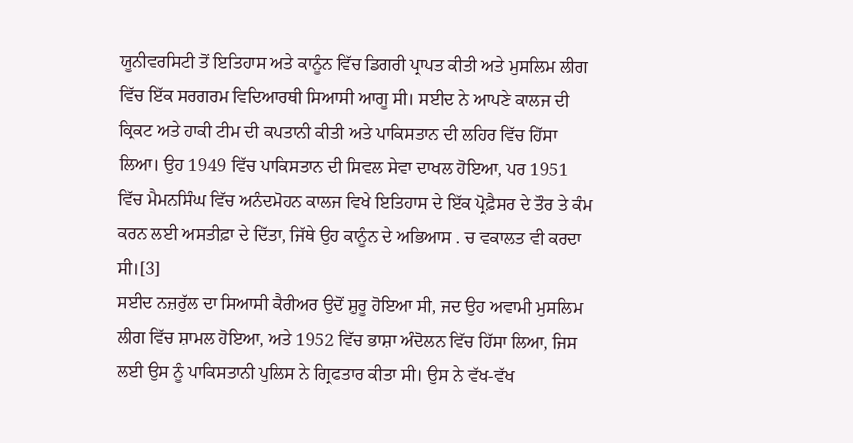ਯੂਨੀਵਰਸਿਟੀ ਤੋਂ ਇਤਿਹਾਸ ਅਤੇ ਕਾਨੂੰਨ ਵਿੱਚ ਡਿਗਰੀ ਪ੍ਰਾਪਤ ਕੀਤੀ ਅਤੇ ਮੁਸਲਿਮ ਲੀਗ ਵਿੱਚ ਇੱਕ ਸਰਗਰਮ ਵਿਦਿਆਰਥੀ ਸਿਆਸੀ ਆਗੂ ਸੀ। ਸਈਦ ਨੇ ਆਪਣੇ ਕਾਲਜ ਦੀ ਕ੍ਰਿਕਟ ਅਤੇ ਹਾਕੀ ਟੀਮ ਦੀ ਕਪਤਾਨੀ ਕੀਤੀ ਅਤੇ ਪਾਕਿਸਤਾਨ ਦੀ ਲਹਿਰ ਵਿੱਚ ਹਿੱਸਾ ਲਿਆ। ਉਹ 1949 ਵਿੱਚ ਪਾਕਿਸਤਾਨ ਦੀ ਸਿਵਲ ਸੇਵਾ ਦਾਖਲ ਹੋਇਆ, ਪਰ 1951 ਵਿੱਚ ਮੈਮਨਸਿੰਘ ਵਿੱਚ ਅਨੰਦਮੋਹਨ ਕਾਲਜ ਵਿਖੇ ਇਤਿਹਾਸ ਦੇ ਇੱਕ ਪ੍ਰੋਫ਼ੈਸਰ ਦੇ ਤੌਰ ਤੇ ਕੰਮ ਕਰਨ ਲਈ ਅਸਤੀਫ਼ਾ ਦੇ ਦਿੱਤਾ, ਜਿੱਥੇ ਉਹ ਕਾਨੂੰਨ ਦੇ ਅਭਿਆਸ . ਚ ਵਕਾਲਤ ਵੀ ਕਰਦਾ ਸੀ।[3]
ਸਈਦ ਨਜ਼ਰੁੱਲ ਦਾ ਸਿਆਸੀ ਕੈਰੀਅਰ ਉਦੋਂ ਸ਼ੁਰੂ ਹੋਇਆ ਸੀ, ਜਦ ਉਹ ਅਵਾਮੀ ਮੁਸਲਿਮ ਲੀਗ ਵਿੱਚ ਸ਼ਾਮਲ ਹੋਇਆ, ਅਤੇ 1952 ਵਿੱਚ ਭਾਸ਼ਾ ਅੰਦੋਲਨ ਵਿੱਚ ਹਿੱਸਾ ਲਿਆ, ਜਿਸ ਲਈ ਉਸ ਨੂੰ ਪਾਕਿਸਤਾਨੀ ਪੁਲਿਸ ਨੇ ਗ੍ਰਿਫਤਾਰ ਕੀਤਾ ਸੀ। ਉਸ ਨੇ ਵੱਖ-ਵੱਖ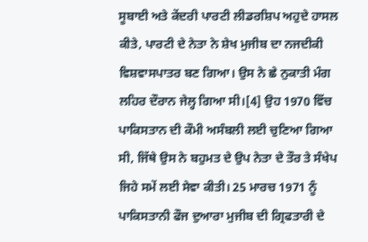ਸੂਬਾਈ ਅਤੇ ਕੇਂਦਰੀ ਪਾਰਟੀ ਲੀਡਰਸ਼ਿਪ ਅਹੁਦੇ ਹਾਸਲ ਕੀਤੇ, ਪਾਰਟੀ ਦੇ ਨੇਤਾ ਨੇ ਸ਼ੇਖ ਮੁਜੀਬ ਦਾ ਨਜਦੀਕੀ ਵਿਸ਼ਵਾਸਪਾਤਰ ਬਣ ਗਿਆ। ਉਸ ਨੇ ਛੇ ਨੁਕਾਤੀ ਮੰਗ ਲਹਿਰ ਦੌਰਾਨ ਜੇਲ੍ਹ ਗਿਆ ਸੀ।[4] ਉਹ 1970 ਵਿੱਚ ਪਾਕਿਸਤਾਨ ਦੀ ਕੌਮੀ ਅਸੰਬਲੀ ਲਈ ਚੁਣਿਆ ਗਿਆ ਸੀ, ਜਿੱਥੇ ਉਸ ਨੇ ਬਹੁਮਤ ਦੇ ਉਪ ਨੇਤਾ ਦੇ ਤੌਰ ਤੇ ਸੰਖੇਪ ਜਿਹੇ ਸਮੇਂ ਲਈ ਸੇਵਾ ਕੀਤੀ। 25 ਮਾਰਚ 1971 ਨੂੰ ਪਾਕਿਸਤਾਨੀ ਫੌਜ ਦੁਆਰਾ ਮੁਜੀਬ ਦੀ ਗ੍ਰਿਫਤਾਰੀ ਦੇ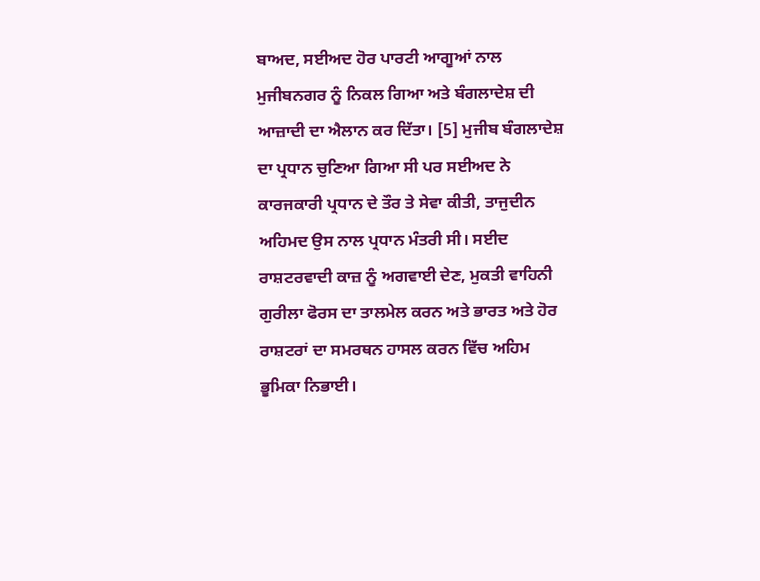ਬਾਅਦ, ਸਈਅਦ ਹੋਰ ਪਾਰਟੀ ਆਗੂਆਂ ਨਾਲ ਮੁਜੀਬਨਗਰ ਨੂੰ ਨਿਕਲ ਗਿਆ ਅਤੇ ਬੰਗਲਾਦੇਸ਼ ਦੀ ਆਜ਼ਾਦੀ ਦਾ ਐਲਾਨ ਕਰ ਦਿੱਤਾ। [5] ਮੁਜੀਬ ਬੰਗਲਾਦੇਸ਼ ਦਾ ਪ੍ਰਧਾਨ ਚੁਣਿਆ ਗਿਆ ਸੀ ਪਰ ਸਈਅਦ ਨੇ ਕਾਰਜਕਾਰੀ ਪ੍ਰਧਾਨ ਦੇ ਤੌਰ ਤੇ ਸੇਵਾ ਕੀਤੀ, ਤਾਜੁਦੀਨ ਅਹਿਮਦ ਉਸ ਨਾਲ ਪ੍ਰਧਾਨ ਮੰਤਰੀ ਸੀ। ਸਈਦ ਰਾਸ਼ਟਰਵਾਦੀ ਕਾਜ਼ ਨੂੰ ਅਗਵਾਈ ਦੇਣ, ਮੁਕਤੀ ਵਾਹਿਨੀ ਗੁਰੀਲਾ ਫੋਰਸ ਦਾ ਤਾਲਮੇਲ ਕਰਨ ਅਤੇ ਭਾਰਤ ਅਤੇ ਹੋਰ ਰਾਸ਼ਟਰਾਂ ਦਾ ਸਮਰਥਨ ਹਾਸਲ ਕਰਨ ਵਿੱਚ ਅਹਿਮ ਭੂਮਿਕਾ ਨਿਭਾਈ।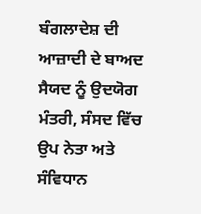ਬੰਗਲਾਦੇਸ਼ ਦੀ ਆਜ਼ਾਦੀ ਦੇ ਬਾਅਦ ਸੈਯਦ ਨੂੰ ਉਦਯੋਗ ਮੰਤਰੀ, ਸੰਸਦ ਵਿੱਚ ਉਪ ਨੇਤਾ ਅਤੇ ਸੰਵਿਧਾਨ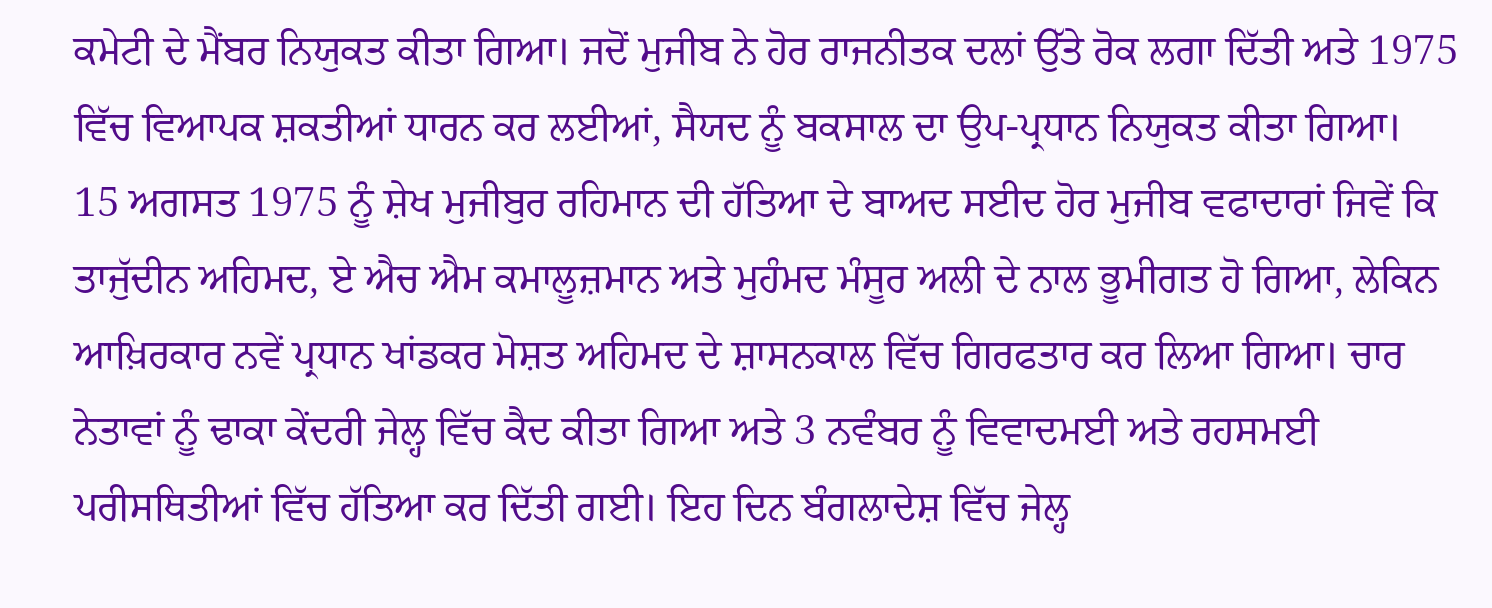ਕਮੇਟੀ ਦੇ ਮੈਂਬਰ ਨਿਯੁਕਤ ਕੀਤਾ ਗਿਆ। ਜਦੋਂ ਮੁਜੀਬ ਨੇ ਹੋਰ ਰਾਜਨੀਤਕ ਦਲਾਂ ਉੱਤੇ ਰੋਕ ਲਗਾ ਦਿੱਤੀ ਅਤੇ 1975 ਵਿੱਚ ਵਿਆਪਕ ਸ਼ਕਤੀਆਂ ਧਾਰਨ ਕਰ ਲਈਆਂ, ਸੈਯਦ ਨੂੰ ਬਕਸਾਲ ਦਾ ਉਪ-ਪ੍ਰਧਾਨ ਨਿਯੁਕਤ ਕੀਤਾ ਗਿਆ।
15 ਅਗਸਤ 1975 ਨੂੰ ਸ਼ੇਖ ਮੁਜੀਬੁਰ ਰਹਿਮਾਨ ਦੀ ਹੱਤਿਆ ਦੇ ਬਾਅਦ ਸਈਦ ਹੋਰ ਮੁਜੀਬ ਵਫਾਦਾਰਾਂ ਜਿਵੇਂ ਕਿ ਤਾਜੁੱਦੀਨ ਅਹਿਮਦ, ਏ ਐਚ ਐਮ ਕਮਾਲੂਜ਼ਮਾਨ ਅਤੇ ਮੁਹੰਮਦ ਮੰਸੂਰ ਅਲੀ ਦੇ ਨਾਲ ਭੂਮੀਗਤ ਹੋ ਗਿਆ, ਲੇਕਿਨ ਆਖ਼ਿਰਕਾਰ ਨਵੇਂ ਪ੍ਰਧਾਨ ਖਾਂਡਕਰ ਮੋਸ਼ਤ ਅਹਿਮਦ ਦੇ ਸ਼ਾਸਨਕਾਲ ਵਿੱਚ ਗਿਰਫਤਾਰ ਕਰ ਲਿਆ ਗਿਆ। ਚਾਰ ਨੇਤਾਵਾਂ ਨੂੰ ਢਾਕਾ ਕੇਂਦਰੀ ਜੇਲ੍ਹ ਵਿੱਚ ਕੈਦ ਕੀਤਾ ਗਿਆ ਅਤੇ 3 ਨਵੰਬਰ ਨੂੰ ਵਿਵਾਦਮਈ ਅਤੇ ਰਹਸਮਈ ਪਰੀਸਥਿਤੀਆਂ ਵਿੱਚ ਹੱਤਿਆ ਕਰ ਦਿੱਤੀ ਗਈ। ਇਹ ਦਿਨ ਬੰਗਲਾਦੇਸ਼ ਵਿੱਚ ਜੇਲ੍ਹ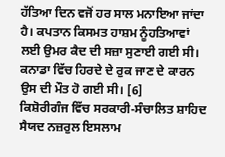ਹੱਤਿਆ ਦਿਨ ਵਜੋਂ ਹਰ ਸਾਲ ਮਨਾਇਆ ਜਾਂਦਾ ਹੈ। ਕਪਤਾਨ ਕਿਸਮਤ ਹਾਸ਼ਮ ਨੂੰਹਤਿਆਵਾਂ ਲਈ ਉਮਰ ਕੈਦ ਦੀ ਸਜ਼ਾ ਸੁਣਾਈ ਗਈ ਸੀ। ਕਨਾਡਾ ਵਿੱਚ ਹਿਰਦੇ ਦੇ ਰੁਕ ਜਾਣ ਦੇ ਕਾਰਨ ਉਸ ਦੀ ਮੌਤ ਹੋ ਗਈ ਸੀ। [6]
ਕਿਸ਼ੋਰੀਗੰਜ ਵਿੱਚ ਸਰਕਾਰੀ-ਸੰਚਾਲਿਤ ਸ਼ਾਹਿਦ ਸੈਯਦ ਨਜ਼ਰੁਲ ਇਸਲਾਮ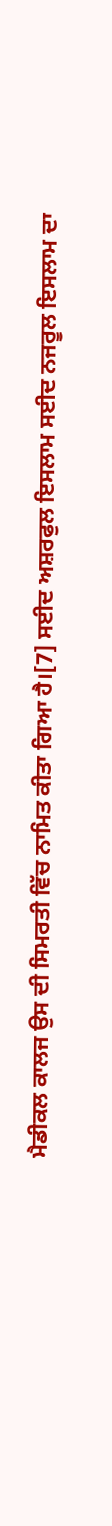ਮੈਡੀਕਲ ਕਾਲਜ ਉਸ ਦੀ ਸਿਮਰਤੀ ਵਿੱਚ ਨਾਮਿਤ ਕੀਤਾ ਗਿਆ ਹੈ।[7] ਸਈਦ ਅਸ਼ਰਫੁਲ ਇਸਲਾਮ ਸਈਦ ਨਜਰੂਲ ਇਸਲਾਮ ਦਾ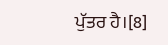ਪੁੱਤਰ ਹੈ।[8]